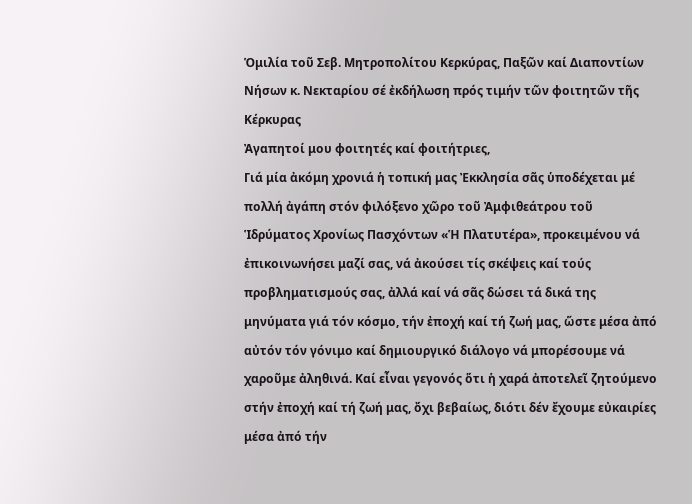Ὁμιλία τοῦ Σεβ. Μητροπολίτου Κερκύρας, Παξῶν καί Διαποντίων Νήσων κ. Νεκταρίου σέ ἐκδήλωση πρός τιμήν τῶν φοιτητῶν τῆς Κέρκυρας
Ἀγαπητοί μου φοιτητές καί φοιτήτριες,
Γιά μία ἀκόμη χρονιά ἡ τοπική μας Ἐκκλησία σᾶς ὑποδέχεται μέ πολλή ἀγάπη στόν φιλόξενο χῶρο τοῦ Ἀμφιθεάτρου τοῦ Ἱδρύματος Χρονίως Πασχόντων «Ἡ Πλατυτέρα», προκειμένου νά ἐπικοινωνήσει μαζί σας, νά ἀκούσει τίς σκέψεις καί τούς προβληματισμούς σας, ἀλλά καί νά σᾶς δώσει τά δικά της μηνύματα γιά τόν κόσμο, τήν ἐποχή καί τή ζωή μας, ὥστε μέσα ἀπό αὐτόν τόν γόνιμο καί δημιουργικό διάλογο νά μπορέσουμε νά χαροῦμε ἀληθινά. Καί εἶναι γεγονός ὅτι ἡ χαρά ἀποτελεῖ ζητούμενο στήν ἐποχή καί τή ζωή μας, ὄχι βεβαίως, διότι δέν ἔχουμε εὐκαιρίες μέσα ἀπό τήν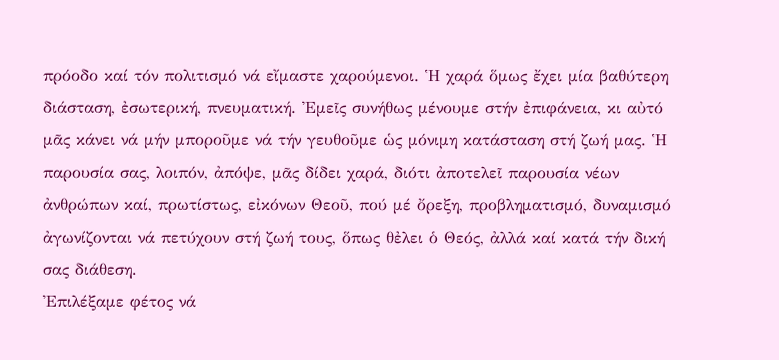πρόοδο καί τόν πολιτισμό νά εἴμαστε χαρούμενοι. Ἡ χαρά ὅμως ἔχει μία βαθύτερη διάσταση, ἐσωτερική, πνευματική. Ἐμεῖς συνήθως μένουμε στήν ἐπιφάνεια, κι αὐτό μᾶς κάνει νά μήν μποροῦμε νά τήν γευθοῦμε ὡς μόνιμη κατάσταση στή ζωή μας. Ἡ παρουσία σας, λοιπόν, ἀπόψε, μᾶς δίδει χαρά, διότι ἀποτελεῖ παρουσία νέων ἀνθρώπων καί, πρωτίστως, εἰκόνων Θεοῦ, πού μέ ὄρεξη, προβληματισμό, δυναμισμό ἀγωνίζονται νά πετύχουν στή ζωή τους, ὅπως θἐλει ὁ Θεός, ἀλλά καί κατά τήν δική σας διάθεση.
Ἐπιλέξαμε φέτος νά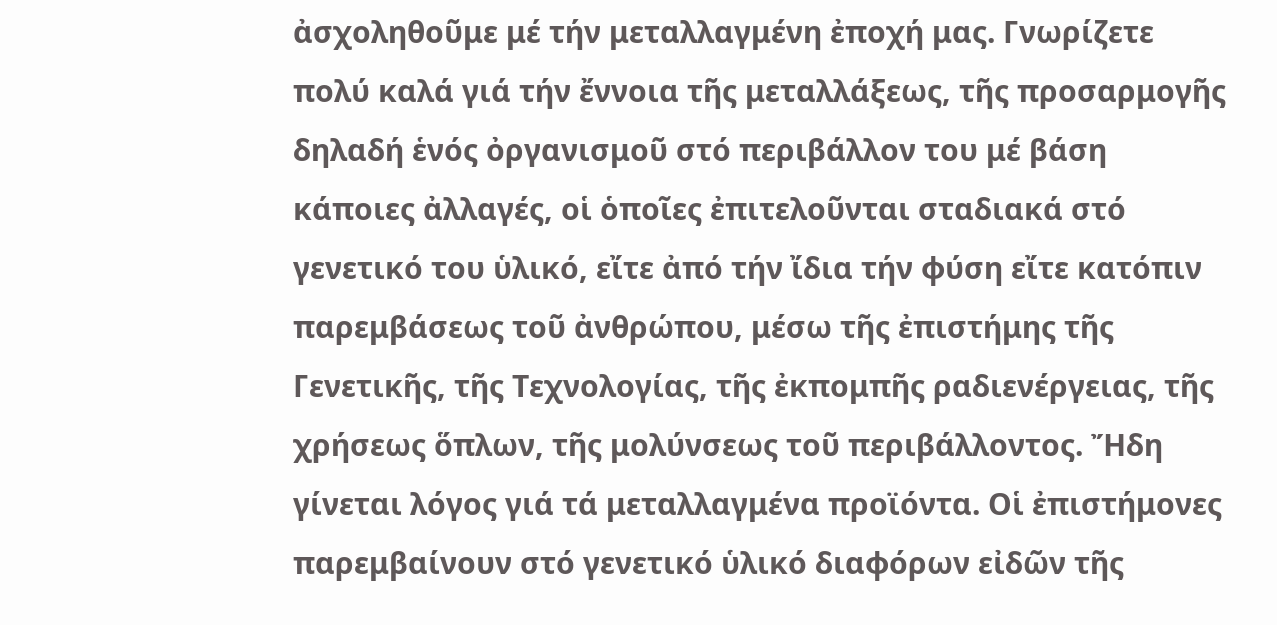ἀσχοληθοῦμε μέ τήν μεταλλαγμένη ἐποχή μας. Γνωρίζετε πολύ καλά γιά τήν ἔννοια τῆς μεταλλάξεως, τῆς προσαρμογῆς δηλαδή ἑνός ὀργανισμοῦ στό περιβάλλον του μέ βάση κάποιες ἀλλαγές, οἱ ὁποῖες ἐπιτελοῦνται σταδιακά στό γενετικό του ὑλικό, εἴτε ἀπό τήν ἴδια τήν φύση εἴτε κατόπιν παρεμβάσεως τοῦ ἀνθρώπου, μέσω τῆς ἐπιστήμης τῆς Γενετικῆς, τῆς Τεχνολογίας, τῆς ἐκπομπῆς ραδιενέργειας, τῆς χρήσεως ὅπλων, τῆς μολύνσεως τοῦ περιβάλλοντος. Ἤδη γίνεται λόγος γιά τά μεταλλαγμένα προϊόντα. Οἱ ἐπιστήμονες παρεμβαίνουν στό γενετικό ὑλικό διαφόρων εἰδῶν τῆς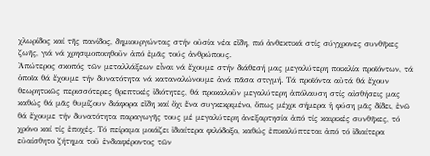χλωρίδος καί τῆς πανίδος, δημιουργώντας στήν οὐσία νέα εἴδη, πιό ἀνθεκτικά στίς σύγχρονες συνθῆκες ζωῆς, γιά νά χρησιμοποιηθοῦν ἀπό ἐμᾶς τούς ἀνθρώπους.
Ἀπώτερος σκοπός τῶν μεταλλάξεων εἶναι νά ἔχουμε στήν διάθεσή μας μεγαλύτερη ποικιλία προϊόντων, τά ὁποῖα θά ἔχουμε τήν δυνατότητα νά καταναλώνουμε ἀνά πᾶσα στιγμή. Τά προϊόντα αὐτά θά ἔχουν θεωρητικῶς περισσότερες θρεπτικές ἰδιότητες, θά προκαλοῦν μεγαλύτερη ἀπόλαυση στίς αἰσθήσεις μας καθώς θά μᾶς θυμίζουν διάφορα εἴδη καί ὄχι ἕνα συγκεκριμένο, ὅπως μέχρι σήμερα ἡ φύση μᾶς δίδει, ἐνῶ θά ἔχουμε τήν δυνατότητα παραγωγῆς τους μέ μεγαλύτερη ἀνεξαρτησία ἀπό τίς καιρικές συνθῆκες, τό χρόνο καί τίς ἐποχές. Τό πείραμα μοιάζει ἰδιαίτερα φιλόδοξο, καθώς ἐπικαλύπτεται ἀπό τό ἰδιαίτερα εὐαίσθητο ζήτημα τοῦ ἐνδιαφέροντος τῶν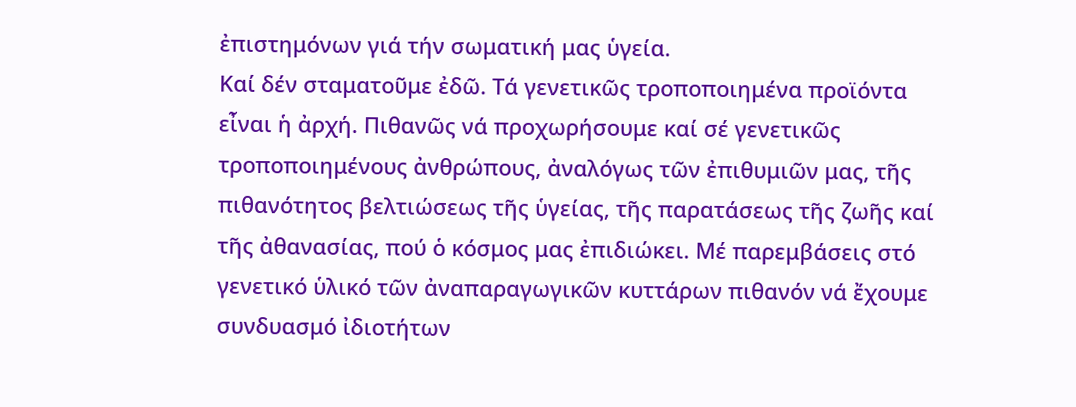ἐπιστημόνων γιά τήν σωματική μας ὑγεία.
Καί δέν σταματοῦμε ἐδῶ. Τά γενετικῶς τροποποιημένα προϊόντα εἶναι ἡ ἀρχή. Πιθανῶς νά προχωρήσουμε καί σέ γενετικῶς τροποποιημένους ἀνθρώπους, ἀναλόγως τῶν ἐπιθυμιῶν μας, τῆς πιθανότητος βελτιώσεως τῆς ὑγείας, τῆς παρατάσεως τῆς ζωῆς καί τῆς ἀθανασίας, πού ὁ κόσμος μας ἐπιδιώκει. Μέ παρεμβάσεις στό γενετικό ὑλικό τῶν ἀναπαραγωγικῶν κυττάρων πιθανόν νά ἔχουμε συνδυασμό ἰδιοτήτων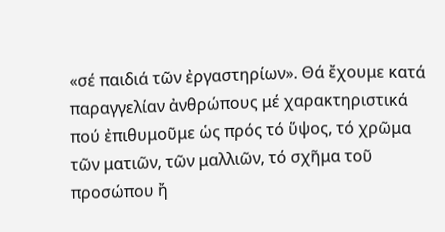«σέ παιδιά τῶν ἐργαστηρίων». Θά ἔχουμε κατά παραγγελίαν ἀνθρώπους μέ χαρακτηριστικά πού ἐπιθυμοῦμε ὡς πρός τό ὕψος, τό χρῶμα τῶν ματιῶν, τῶν μαλλιῶν, τό σχῆμα τοῦ προσώπου ἤ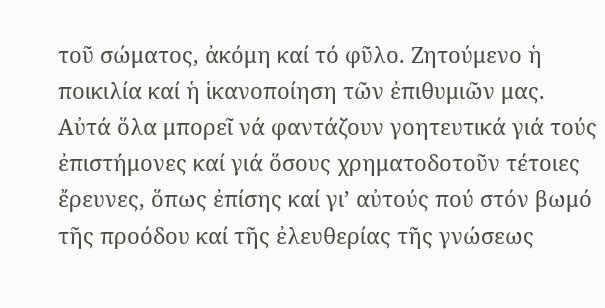τοῦ σώματος, ἀκόμη καί τό φῦλο. Ζητούμενο ἡ ποικιλία καί ἡ ἱκανοποίηση τῶν ἐπιθυμιῶν μας.
Αὐτά ὅλα μπορεῖ νά φαντάζουν γοητευτικά γιά τούς ἐπιστήμονες καί γιά ὅσους χρηματοδοτοῦν τέτοιες ἔρευνες, ὅπως ἐπίσης καί γι’ αὐτούς πού στόν βωμό τῆς προόδου καί τῆς ἐλευθερίας τῆς γνώσεως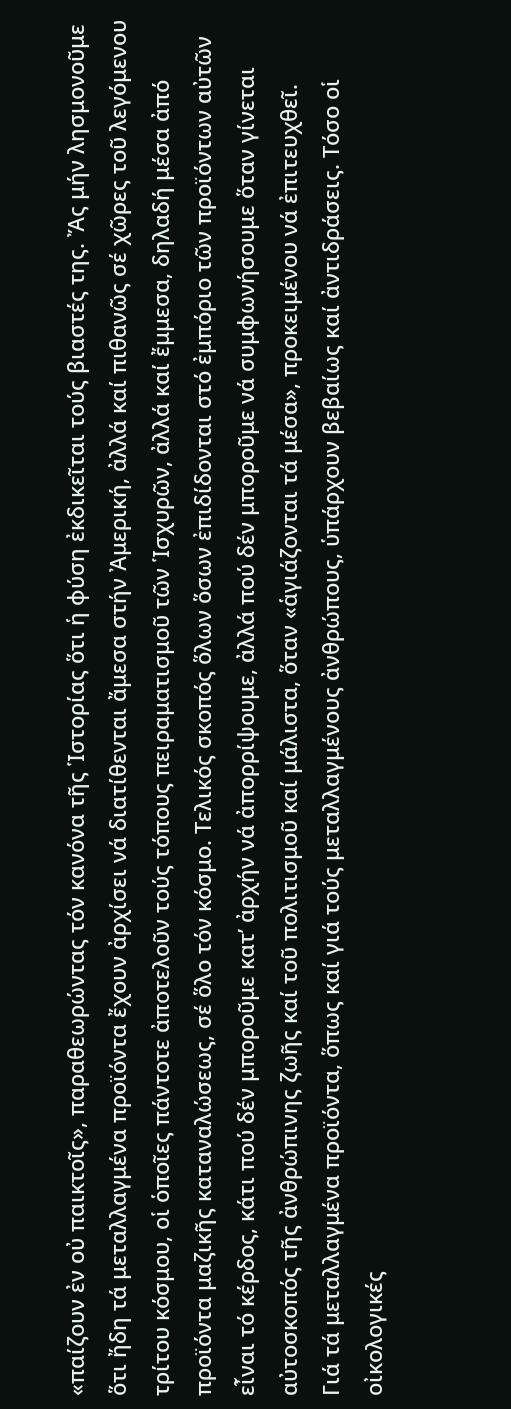«παίζουν ἐν οὐ παικτοῖς», παραθεωρώντας τόν κανόνα τῆς Ἱστορίας ὅτι ἡ φύση ἐκδικεῖται τούς βιαστές της. Ἄς μήν λησμονοῦμε ὅτι ἤδη τά μεταλλαγμένα προϊόντα ἔχουν ἀρχίσει νά διατίθενται ἄμεσα στήν Ἀμερική, ἀλλά καί πιθανῶς σέ χῶρες τοῦ λεγόμενου τρίτου κόσμου, οἱ ὁποῖες πάντοτε ἀποτελοῦν τούς τόπους πειραματισμοῦ τῶν Ἱσχυρῶν, ἀλλά καί ἔμμεσα, δηλαδή μέσα ἀπό προϊόντα μαζικῆς καταναλώσεως, σέ ὅλο τόν κόσμο. Τελικός σκοπός ὅλων ὅσων ἐπιδίδονται στό ἐμπόριο τῶν προϊόντων αὐτῶν εἶναι τό κέρδος, κάτι πού δέν μποροῦμε κατ’ ἀρχήν νά ἀπορρίψουμε, ἀλλά πού δέν μποροῦμε νά συμφωνήσουμε ὅταν γίνεται αὐτοσκοπός τῆς ἀνθρώπινης ζωῆς καί τοῦ πολιτισμοῦ καί μάλιστα, ὅταν «ἁγιάζονται τά μέσα», προκειμένου νά ἐπιτευχθεῖ.
Γιά τά μεταλλαγμένα προϊόντα, ὅπως καί γιά τούς μεταλλαγμένους ἀνθρώπους, ὑπάρχουν βεβαίως καί ἀντιδράσεις. Τόσο οἱ οἰκολογικές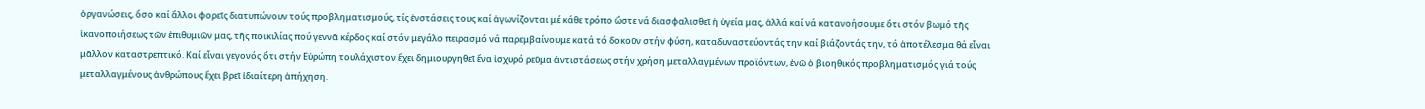ὀργανώσεις, ὅσο καί ἄλλοι φορεῖς διατυπώνουν τούς προβληματισμούς, τίς ἐνστάσεις τους καί ἀγωνίζονται μέ κάθε τρόπο ὥστε νά διασφαλισθεῖ ἡ ὑγεία μας, ἀλλά καί νά κατανοήσουμε ὅτι στόν βωμό τῆς ἱκανοποιήσεως τῶν ἐπιθυμιῶν μας, τῆς ποικιλίας πού γεννᾶ κέρδος καί στόν μεγάλο πειρασμό νά παρεμβαίνουμε κατά τό δοκοῦν στήν φύση, καταδυναστεύοντάς την καί βιάζοντάς την, τό ἀποτέλεσμα θά εἶναι μᾶλλον καταστρεπτικό. Καί εἶναι γεγονός ὅτι στήν Εὐρώπη τουλάχιστον ἔχει δημιουργηθεῖ ἕνα ἰσχυρό ρεῦμα ἀντιστάσεως στήν χρήση μεταλλαγμένων προϊόντων, ἐνῶ ὁ βιοηθικός προβληματισμός γιά τούς μεταλλαγμένους ἀνθρώπους ἔχει βρεῖ ἰδιαίτερη ἀπήχηση.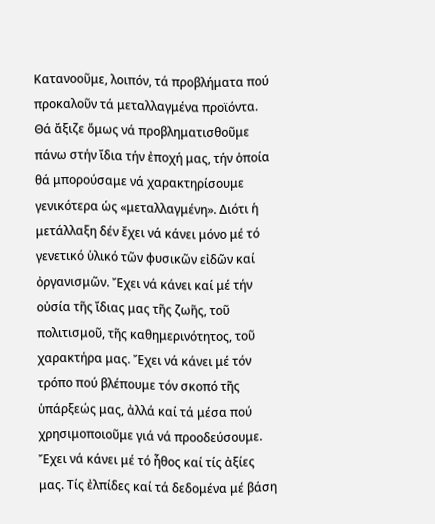Κατανοοῦμε, λοιπόν, τά προβλήματα πού προκαλοῦν τά μεταλλαγμένα προϊόντα. Θά ἄξιζε ὅμως νά προβληματισθοῦμε πάνω στήν ἴδια τήν ἐποχή μας, τήν ὁποία θά μπορούσαμε νά χαρακτηρίσουμε γενικότερα ὡς «μεταλλαγμένη». Διότι ἡ μετάλλαξη δέν ἔχει νά κάνει μόνο μέ τό γενετικό ὑλικό τῶν φυσικῶν εἰδῶν καί ὀργανισμῶν. Ἔχει νά κάνει καί μέ τήν οὐσία τῆς ἴδιας μας τῆς ζωῆς, τοῦ πολιτισμοῦ, τῆς καθημερινότητος, τοῦ χαρακτήρα μας. Ἔχει νά κάνει μέ τόν τρόπο πού βλέπουμε τόν σκοπό τῆς ὑπάρξεώς μας, ἀλλά καί τά μέσα πού χρησιμοποιοῦμε γιά νά προοδεύσουμε. Ἔχει νά κάνει μέ τό ἦθος καί τίς ἀξίες μας. Τίς ἐλπίδες καί τά δεδομένα μέ βάση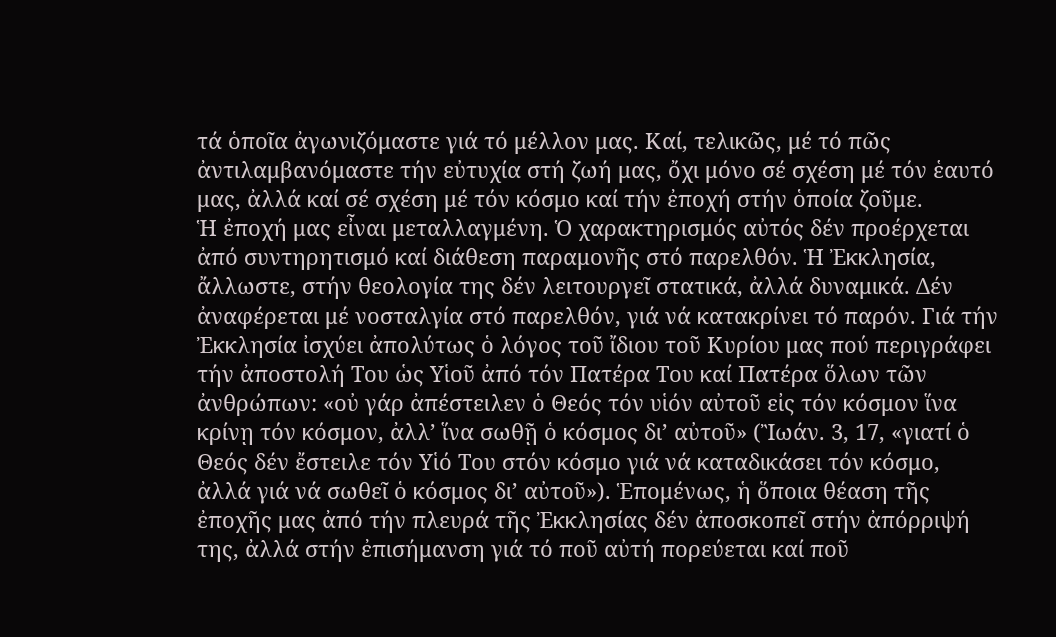τά ὁποῖα ἀγωνιζόμαστε γιά τό μέλλον μας. Καί, τελικῶς, μέ τό πῶς ἀντιλαμβανόμαστε τήν εὐτυχία στή ζωή μας, ὄχι μόνο σέ σχέση μέ τόν ἑαυτό μας, ἀλλά καί σέ σχέση μέ τόν κόσμο καί τήν ἐποχή στήν ὁποία ζοῦμε.
Ἡ ἐποχή μας εἶναι μεταλλαγμένη. Ὁ χαρακτηρισμός αὐτός δέν προέρχεται ἀπό συντηρητισμό καί διάθεση παραμονῆς στό παρελθόν. Ἡ Ἐκκλησία, ἄλλωστε, στήν θεολογία της δέν λειτουργεῖ στατικά, ἀλλά δυναμικά. Δέν ἀναφέρεται μέ νοσταλγία στό παρελθόν, γιά νά κατακρίνει τό παρόν. Γιά τήν Ἐκκλησία ἰσχύει ἀπολύτως ὁ λόγος τοῦ ἴδιου τοῦ Κυρίου μας πού περιγράφει τήν ἀποστολή Του ὡς Υἱοῦ ἀπό τόν Πατέρα Του καί Πατέρα ὅλων τῶν ἀνθρώπων: «οὐ γάρ ἀπέστειλεν ὁ Θεός τόν υἱόν αὐτοῦ εἰς τόν κόσμον ἵνα κρίνῃ τόν κόσμον, ἀλλ’ ἵνα σωθῇ ὁ κόσμος δι’ αὐτοῦ» (Ἲωάν. 3, 17, «γιατί ὁ Θεός δέν ἔστειλε τόν Υἱό Του στόν κόσμο γιά νά καταδικάσει τόν κόσμο, ἀλλά γιά νά σωθεῖ ὁ κόσμος δι’ αὐτοῦ»). Ἑπομένως, ἡ ὅποια θέαση τῆς ἐποχῆς μας ἀπό τήν πλευρά τῆς Ἐκκλησίας δέν ἀποσκοπεῖ στήν ἀπόρριψή της, ἀλλά στήν ἐπισήμανση γιά τό ποῦ αὐτή πορεύεται καί ποῦ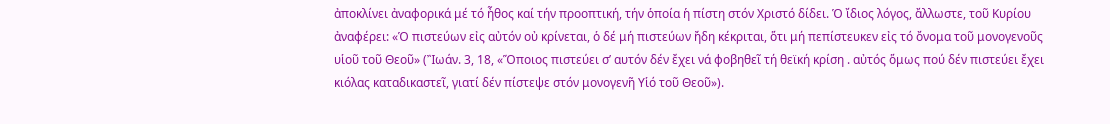ἀποκλίνει ἀναφορικά μέ τό ἦθος καί τήν προοπτική, τήν ὁποία ἡ πίστη στόν Χριστό δίδει. Ὁ ἴδιος λόγος, ἄλλωστε, τοῦ Κυρίου ἀναφέρει: «Ὁ πιστεύων εἰς αὐτόν οὐ κρίνεται, ὁ δέ μή πιστεύων ἤδη κέκριται, ὅτι μή πεπίστευκεν εἰς τό ὄνομα τοῦ μονογενοῦς υἱοῦ τοῦ Θεοῦ» (Ἲωάν. 3, 18, «Ὅποιος πιστεύει σ’ αυτόν δέν ἔχει νά φοβηθεῖ τή θεϊκή κρίση . αὐτός ὅμως πού δέν πιστεύει ἔχει κιόλας καταδικαστεῖ, γιατί δέν πίστεψε στόν μονογενῆ Υἱό τοῦ Θεοῦ»).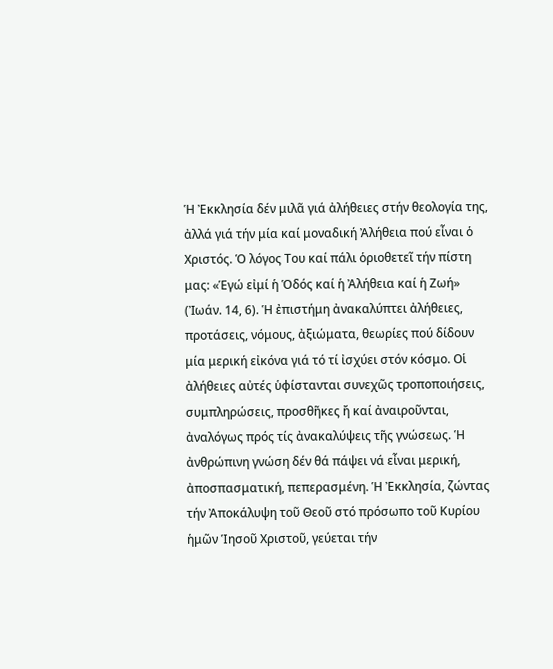Ἡ Ἐκκλησία δέν μιλᾶ γιά ἀλήθειες στήν θεολογία της, ἀλλά γιά τήν μία καί μοναδική Ἀλήθεια πού εἶναι ὁ Χριστός. Ὁ λόγος Του καί πάλι ὁριοθετεῖ τήν πίστη μας: «Ἑγώ εἰμί ἡ Ὁδός καί ἡ Ἀλήθεια καί ἡ Ζωή» (Ἰωάν. 14, 6). Ἡ ἐπιστήμη ἀνακαλύπτει ἀλήθειες, προτάσεις, νόμους, ἀξιώματα, θεωρίες πού δίδουν μία μερική εἰκόνα γιά τό τί ἰσχύει στόν κόσμο. Οἱ ἀλήθειες αὐτές ὑφίστανται συνεχῶς τροποποιήσεις, συμπληρώσεις, προσθῆκες ἤ καί ἀναιροῦνται, ἀναλόγως πρός τίς ἀνακαλύψεις τῆς γνώσεως. Ἡ ἀνθρώπινη γνώση δέν θά πάψει νά εἶναι μερική, ἀποσπασματική, πεπερασμένη. Ἡ Ἐκκλησία, ζώντας τήν Ἀποκάλυψη τοῦ Θεοῦ στό πρόσωπο τοῦ Κυρίου ἡμῶν Ἱησοῦ Χριστοῦ, γεύεται τήν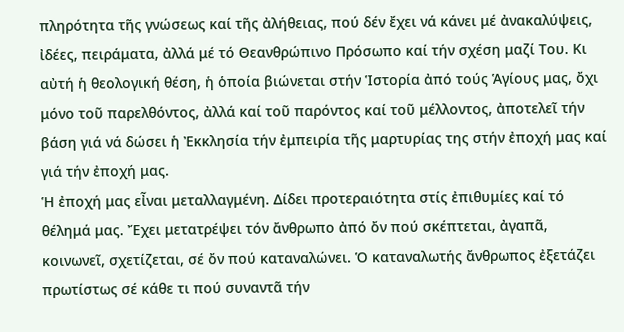πληρότητα τῆς γνώσεως καί τῆς ἀλήθειας, πού δέν ἔχει νά κάνει μέ ἀνακαλύψεις, ἰδέες, πειράματα, ἀλλά μέ τό Θεανθρώπινο Πρόσωπο καί τήν σχέση μαζί Του. Κι αὐτή ἡ θεολογική θέση, ἡ ὁποία βιώνεται στήν Ἱστορία ἀπό τούς Ἁγίους μας, ὄχι μόνο τοῦ παρελθόντος, ἀλλά καί τοῦ παρόντος καί τοῦ μέλλοντος, ἀποτελεῖ τήν βάση γιά νά δώσει ἡ Ἐκκλησία τήν ἐμπειρία τῆς μαρτυρίας της στήν ἐποχή μας καί γιά τήν ἐποχή μας.
Ἡ ἐποχή μας εἶναι μεταλλαγμένη. Δίδει προτεραιότητα στίς ἐπιθυμίες καί τό θέλημά μας. Ἔχει μετατρέψει τόν ἄνθρωπο ἀπό ὄν πού σκέπτεται, ἀγαπᾶ, κοινωνεῖ, σχετίζεται, σέ ὄν πού καταναλώνει. Ὁ καταναλωτής ἄνθρωπος ἐξετάζει πρωτίστως σέ κάθε τι πού συναντᾶ τήν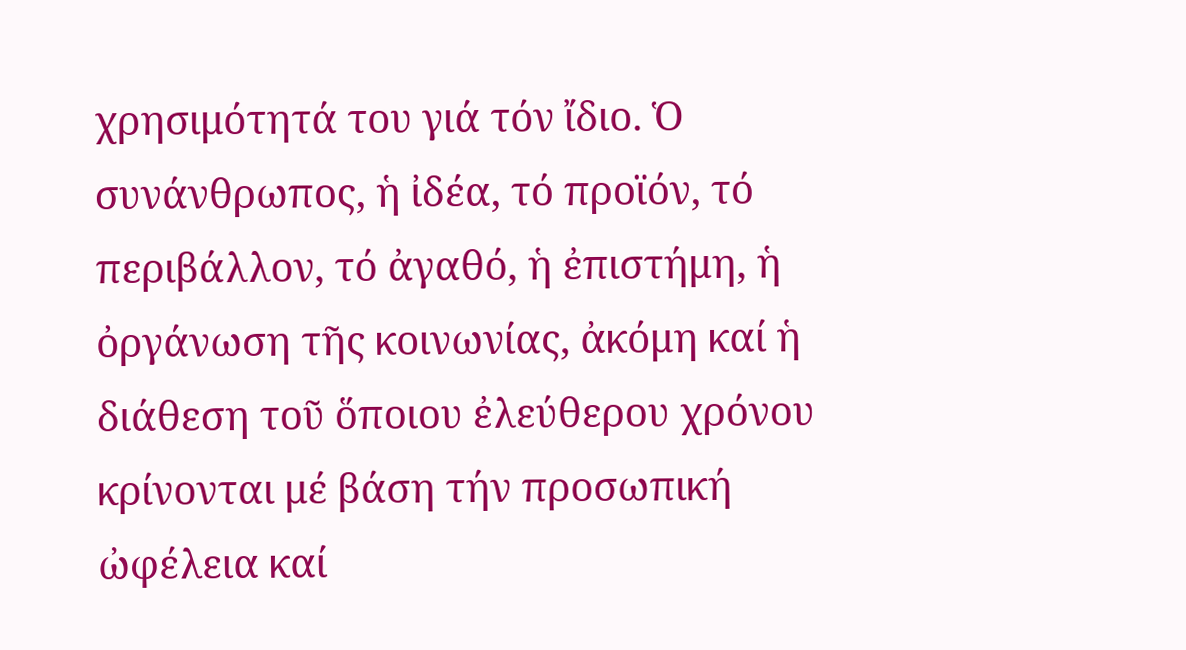χρησιμότητά του γιά τόν ἴδιο. Ὁ συνάνθρωπος, ἡ ἰδέα, τό προϊόν, τό περιβάλλον, τό ἀγαθό, ἡ ἐπιστήμη, ἡ ὀργάνωση τῆς κοινωνίας, ἀκόμη καί ἡ διάθεση τοῦ ὅποιου ἐλεύθερου χρόνου κρίνονται μέ βάση τήν προσωπική ὠφέλεια καί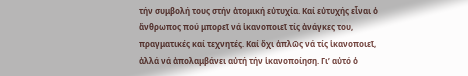τήν συμβολή τους στήν ἀτομική εὐτυχία. Καί εὐτυχής εἶναι ὁ ἄνθρωπος πού μπορεῖ νά ἱκανοποιεῖ τίς ἀνάγκες του, πραγματικές καί τεχνητές. Καί ὄχι ἁπλῶς νά τίς ἱκανοποιεῖ, ἀλλά νά ἀπολαμβάνει αὐτή τήν ἱκανοποίηση. Γι’ αὐτό ὁ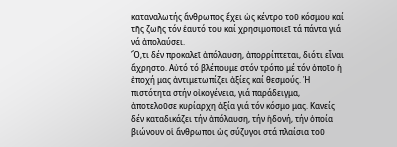καταναλωτής ἄνθρωπος ἔχει ὡς κέντρο τοῦ κόσμου καί τῆς ζωῆς τόν ἑαυτό του καί χρησιμοποιεῖ τά πάντα γιά νά ἀπολαύσει.
Ὅ,τι δέν προκαλεῖ ἀπόλαυση, ἀπορρίπτεται, διότι εἶναι ἄχρηστο. Αὐτό τό βλέπουμε στόν τρόπο μέ τόν ὁποῖο ἡ ἐποχή μας ἀντιμετωπίζει ἀξίες καί θεσμούς. Ἡ πιστότητα στήν οἰκογένεια, γιά παράδειγμα, ἀποτελοῦσε κυρίαρχη ἀξία γιά τόν κόσμο μας. Κανείς δέν καταδικάζει τήν ἀπόλαυση, τήν ἡδονή, τήν ὁποία βιώνουν οἱ ἄνθρωποι ὡς σύζυγοι στά πλαίσια τοῦ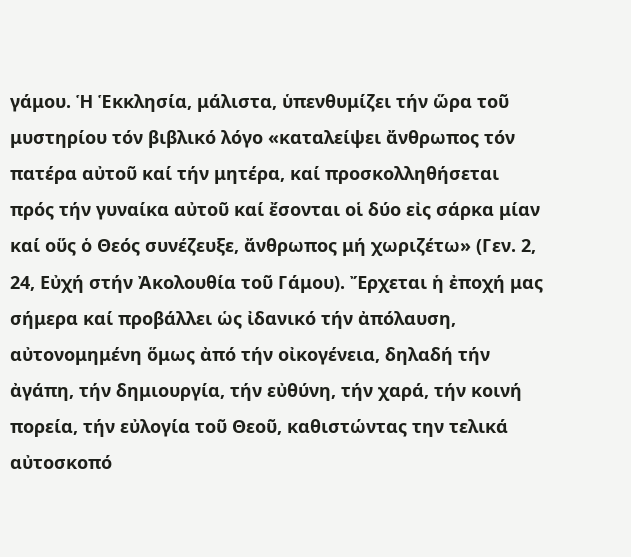γάμου. Ἡ Ἑκκλησία, μάλιστα, ὑπενθυμίζει τήν ὥρα τοῦ μυστηρίου τόν βιβλικό λόγο «καταλείψει ἄνθρωπος τόν πατέρα αὐτοῦ καί τήν μητέρα, καί προσκολληθήσεται πρός τήν γυναίκα αὐτοῦ καί ἔσονται οἱ δύο εἰς σάρκα μίαν καί οὕς ὁ Θεός συνέζευξε, ἄνθρωπος μή χωριζέτω» (Γεν. 2, 24, Εὐχή στήν Ἀκολουθία τοῦ Γάμου). Ἔρχεται ἡ ἐποχή μας σήμερα καί προβάλλει ὡς ἰδανικό τήν ἀπόλαυση, αὐτονομημένη ὅμως ἀπό τήν οἰκογένεια, δηλαδή τήν ἀγάπη, τήν δημιουργία, τήν εὐθύνη, τήν χαρά, τήν κοινή πορεία, τήν εὐλογία τοῦ Θεοῦ, καθιστώντας την τελικά αὐτοσκοπό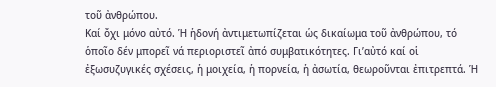τοῦ ἀνθρώπου.
Καί ὄχι μόνο αὐτό. Ἡ ἡδονή ἀντιμετωπίζεται ὡς δικαίωμα τοῦ ἀνθρώπου, τό ὁποῖο δέν μπορεῖ νά περιοριστεῖ ἀπό συμβατικότητες. Γι’αὐτό καί οἱ ἐξωσυζυγικές σχέσεις, ἡ μοιχεία, ἡ πορνεία, ἡ ἀσωτία, θεωροῦνται ἐπιτρεπτά. Ἡ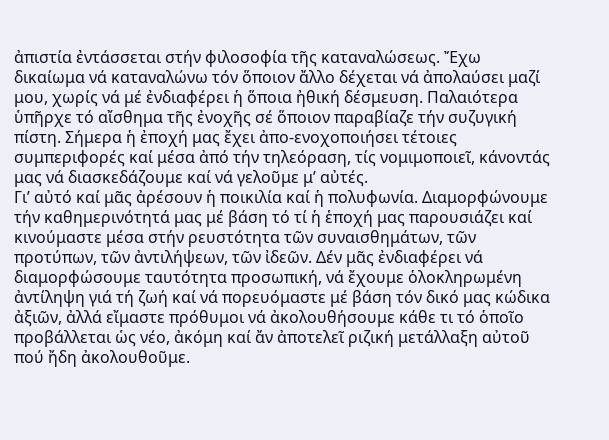ἀπιστία ἐντάσσεται στήν φιλοσοφία τῆς καταναλώσεως. Ἔχω δικαίωμα νά καταναλώνω τόν ὅποιον ἄλλο δέχεται νά ἀπολαύσει μαζί μου, χωρίς νά μέ ἐνδιαφέρει ἡ ὅποια ἠθική δέσμευση. Παλαιότερα ὑπῆρχε τό αἴσθημα τῆς ἐνοχῆς σέ ὅποιον παραβίαζε τήν συζυγική πίστη. Σήμερα ἡ ἐποχή μας ἔχει ἀπο-ενοχοποιήσει τέτοιες συμπεριφορές καί μέσα ἀπό τήν τηλεόραση, τίς νομιμοποιεῖ, κάνοντάς μας νά διασκεδάζουμε καί νά γελοῦμε μ’ αὐτές.
Γι’ αὐτό καί μᾶς ἀρέσουν ἡ ποικιλία καί ἡ πολυφωνία. Διαμορφώνουμε τήν καθημερινότητά μας μέ βάση τό τί ἡ ἑποχή μας παρουσιάζει καί κινούμαστε μέσα στήν ρευστότητα τῶν συναισθημάτων, τῶν προτύπων, τῶν ἀντιλήψεων, τῶν ἰδεῶν. Δέν μᾶς ἐνδιαφέρει νά διαμορφώσουμε ταυτότητα προσωπική, νά ἔχουμε ὁλοκληρωμένη ἀντίληψη γιά τή ζωή καί νά πορευόμαστε μέ βάση τόν δικό μας κώδικα ἀξιῶν, ἀλλά εἴμαστε πρόθυμοι νά ἀκολουθήσουμε κάθε τι τό ὁποῖο προβάλλεται ὡς νέο, ἀκόμη καί ἄν ἀποτελεῖ ριζική μετάλλαξη αὐτοῦ πού ἤδη ἀκολουθοῦμε.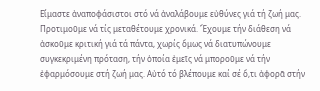Εἴμαστε ἀναποφάσιστοι στό νά ἀναλάβουμε εὐθύνες γιά τή ζωή μας. Προτιμοῦμε νά τίς μεταθέτουμε χρονικά. Ἔχουμε τήν διάθεση νά ἀσκοῦμε κριτική γιά τά πάντα, χωρίς ὅμως νά διατυπώνουμε συγκεκριμένη πρόταση, τήν ὁποία ἐμεῖς νά μποροῦμε νά τήν ἐφαρμόσουμε στή ζωή μας. Αὐτό τό βλέπουμε καί σέ ὅ,τι ἀφορᾶ στήν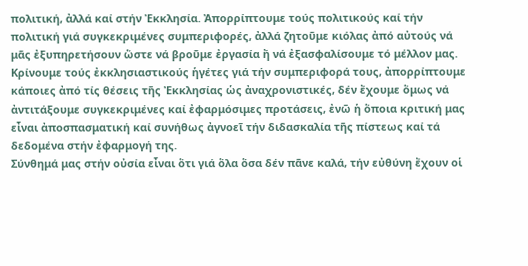πολιτική, ἀλλά καί στήν Ἐκκλησία. Ἀπορρίπτουμε τούς πολιτικούς καί τήν πολιτική γιά συγκεκριμένες συμπεριφορές, ἀλλά ζητοῦμε κιόλας ἀπό αὐτούς νά μᾶς ἐξυπηρετήσουν ὥστε νά βροῦμε ἐργασία ἤ νά ἐξασφαλίσουμε τό μέλλον μας. Κρίνουμε τούς ἐκκλησιαστικούς ἡγέτες γιά τήν συμπεριφορά τους, ἀπορρίπτουμε κάποιες ἀπό τίς θέσεις τῆς Ἐκκλησίας ὡς ἀναχρονιστικές, δέν ἔχουμε ὅμως νά ἀντιτάξουμε συγκεκριμένες καί ἐφαρμόσιμες προτάσεις, ἐνῶ ἡ ὅποια κριτική μας εἶναι ἀποσπασματική καί συνήθως ἀγνοεῖ τήν διδασκαλία τῆς πίστεως καί τά δεδομένα στήν ἐφαρμογή της.
Σύνθημά μας στήν οὐσία εἶναι ὅτι γιά ὅλα ὅσα δέν πᾶνε καλά, τήν εὐθύνη ἔχουν οἱ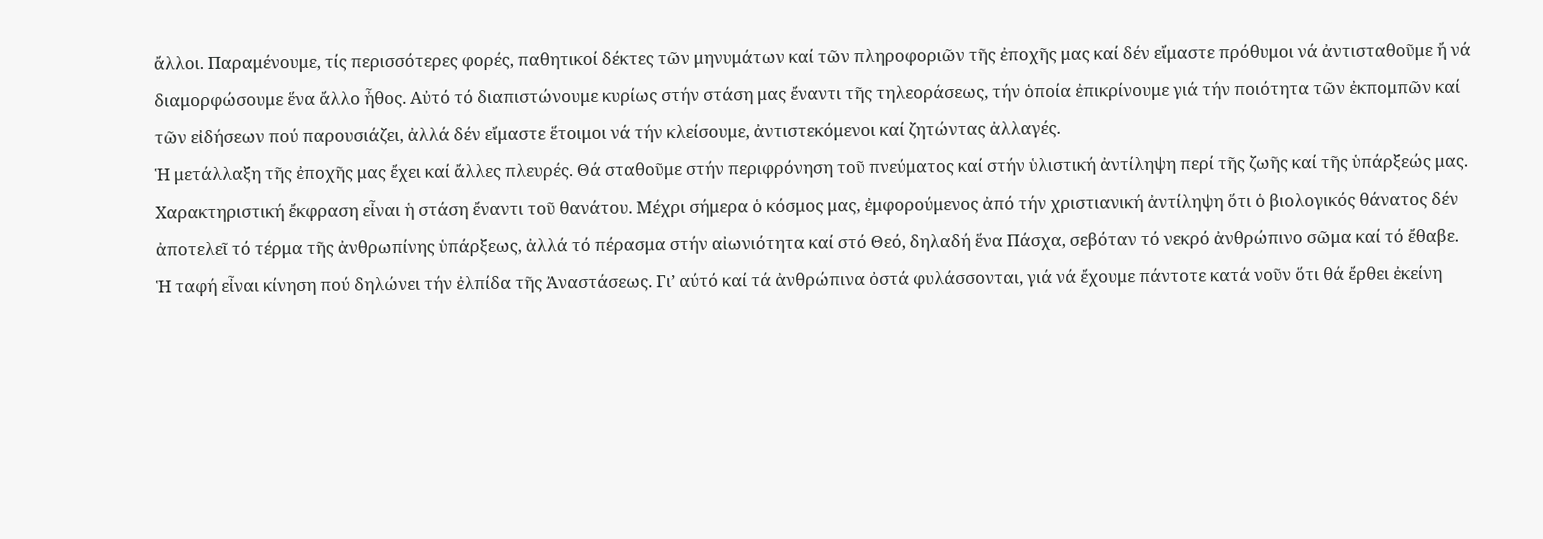ἄλλοι. Παραμένουμε, τίς περισσότερες φορές, παθητικοί δέκτες τῶν μηνυμάτων καί τῶν πληροφοριῶν τῆς ἐποχῆς μας καί δέν εἴμαστε πρόθυμοι νά ἀντισταθοῦμε ἤ νά διαμορφώσουμε ἕνα ἄλλο ἦθος. Αὐτό τό διαπιστώνουμε κυρίως στήν στάση μας ἔναντι τῆς τηλεοράσεως, τήν ὁποία ἐπικρίνουμε γιά τήν ποιότητα τῶν ἐκπομπῶν καί τῶν εἰδήσεων πού παρουσιάζει, ἀλλά δέν εἴμαστε ἕτοιμοι νά τήν κλείσουμε, ἀντιστεκόμενοι καί ζητώντας ἀλλαγές.
Ἡ μετάλλαξη τῆς ἐποχῆς μας ἔχει καί ἄλλες πλευρές. Θά σταθοῦμε στήν περιφρόνηση τοῦ πνεύματος καί στήν ὑλιστική ἀντίληψη περί τῆς ζωῆς καί τῆς ὑπάρξεώς μας. Χαρακτηριστική ἔκφραση εἶναι ἡ στάση ἔναντι τοῦ θανάτου. Μέχρι σήμερα ὁ κόσμος μας, ἐμφορούμενος ἀπό τήν χριστιανική ἀντίληψη ὅτι ὁ βιολογικός θάνατος δέν ἀποτελεῖ τό τέρμα τῆς ἀνθρωπίνης ὑπάρξεως, ἀλλά τό πέρασμα στήν αἰωνιότητα καί στό Θεό, δηλαδή ἕνα Πάσχα, σεβόταν τό νεκρό ἀνθρώπινο σῶμα καί τό ἔθαβε. Ἡ ταφή εἶναι κίνηση πού δηλώνει τήν ἐλπίδα τῆς Ἀναστάσεως. Γι’ αύτό καί τά ἀνθρώπινα ὀστά φυλάσσονται, γιά νά ἔχουμε πάντοτε κατά νοῦν ὅτι θά ἔρθει ἐκείνη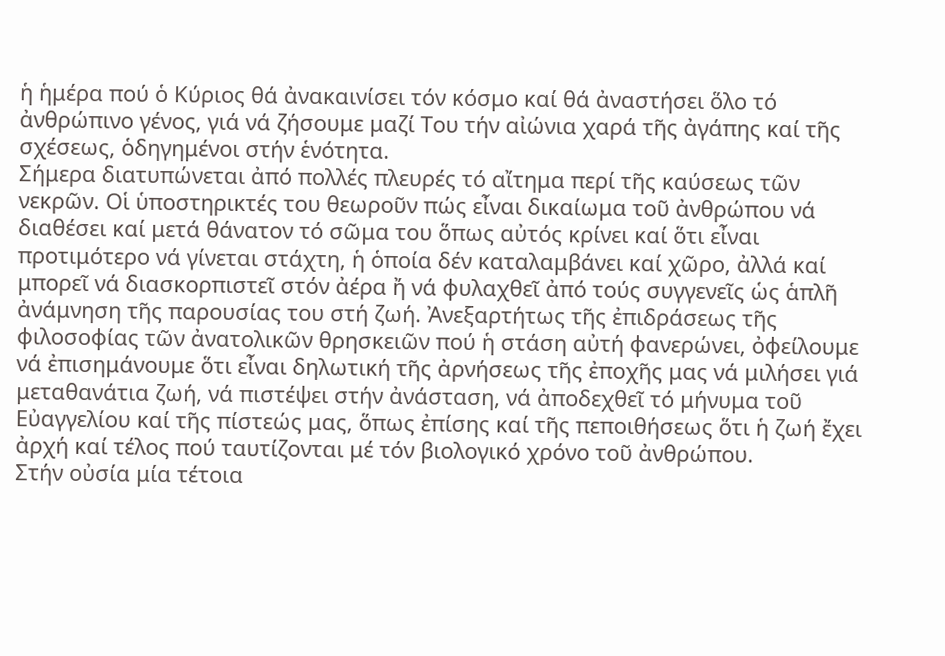ἡ ἡμέρα πού ὁ Κύριος θά ἀνακαινίσει τόν κόσμο καί θά ἀναστήσει ὅλο τό ἀνθρώπινο γένος, γιά νά ζήσουμε μαζί Του τήν αἰώνια χαρά τῆς ἀγάπης καί τῆς σχέσεως, ὁδηγημένοι στήν ἑνότητα.
Σήμερα διατυπώνεται ἀπό πολλές πλευρές τό αἴτημα περί τῆς καύσεως τῶν νεκρῶν. Οἱ ὑποστηρικτές του θεωροῦν πώς εἶναι δικαίωμα τοῦ ἀνθρώπου νά διαθέσει καί μετά θάνατον τό σῶμα του ὅπως αὐτός κρίνει καί ὅτι εἶναι προτιμότερο νά γίνεται στάχτη, ἡ ὁποία δέν καταλαμβάνει καί χῶρο, ἀλλά καί μπορεῖ νά διασκορπιστεῖ στόν ἀέρα ἤ νά φυλαχθεῖ ἀπό τούς συγγενεῖς ὡς ἁπλῆ ἀνάμνηση τῆς παρουσίας του στή ζωή. Ἀνεξαρτήτως τῆς ἐπιδράσεως τῆς φιλοσοφίας τῶν ἀνατολικῶν θρησκειῶν πού ἡ στάση αὐτή φανερώνει, ὀφείλουμε νά ἐπισημάνουμε ὅτι εἶναι δηλωτική τῆς ἀρνήσεως τῆς ἐποχῆς μας νά μιλήσει γιά μεταθανάτια ζωή, νά πιστέψει στήν ἀνάσταση, νά ἀποδεχθεῖ τό μήνυμα τοῦ Εὐαγγελίου καί τῆς πίστεώς μας, ὅπως ἐπίσης καί τῆς πεποιθήσεως ὅτι ἡ ζωή ἔχει ἀρχή καί τέλος πού ταυτίζονται μέ τόν βιολογικό χρόνο τοῦ ἀνθρώπου.
Στήν οὐσία μία τέτοια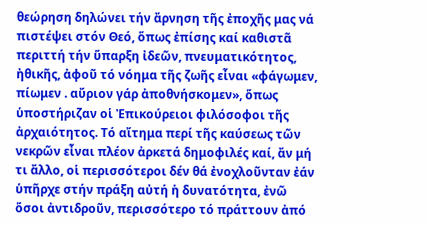θεώρηση δηλώνει τήν ἄρνηση τῆς ἐποχῆς μας νά πιστέψει στόν Θεό, ὅπως ἐπίσης καί καθιστᾶ περιττή τήν ὕπαρξη ἰδεῶν, πνευματικότητος, ἠθικῆς, ἀφοῦ τό νόημα τῆς ζωῆς εἶναι «φάγωμεν, πίωμεν . αὔριον γάρ ἀποθνήσκομεν», ὅπως ὑποστήριζαν οἱ Ἐπικούρειοι φιλόσοφοι τῆς ἀρχαιότητος. Τό αἴτημα περί τῆς καύσεως τῶν νεκρῶν εἶναι πλέον ἀρκετά δημοφιλές καί, ἄν μή τι ἄλλο, οἱ περισσότεροι δέν θά ἐνοχλοῦνταν ἐάν ὑπῆρχε στήν πράξη αὐτή ἡ δυνατότητα, ἐνῶ ὅσοι ἀντιδροῦν, περισσότερο τό πράττουν ἀπό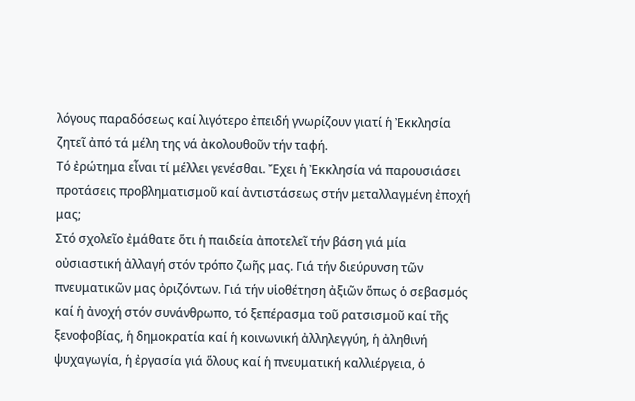λόγους παραδόσεως καί λιγότερο ἐπειδή γνωρίζουν γιατί ἡ Ἐκκλησία ζητεῖ ἀπό τά μέλη της νά ἀκολουθοῦν τήν ταφή.
Τό ἐρώτημα εἶναι τί μέλλει γενέσθαι. Ἔχει ἡ Ἐκκλησία νά παρουσιάσει προτάσεις προβληματισμοῦ καί ἀντιστάσεως στήν μεταλλαγμένη ἐποχή μας;
Στό σχολεῖο ἐμάθατε ὅτι ἡ παιδεία ἀποτελεῖ τήν βάση γιά μία οὐσιαστική ἀλλαγή στόν τρόπο ζωῆς μας. Γιά τήν διεύρυνση τῶν πνευματικῶν μας ὀριζόντων. Γιά τήν υἱοθέτηση ἀξιῶν ὅπως ὁ σεβασμός καί ἡ ἀνοχή στόν συνάνθρωπο, τό ξεπέρασμα τοῦ ρατσισμοῦ καί τῆς ξενοφοβίας, ἡ δημοκρατία καί ἡ κοινωνική ἀλληλεγγύη, ἡ ἀληθινή ψυχαγωγία, ἡ ἐργασία γιά ὅλους καί ἡ πνευματική καλλιέργεια, ὁ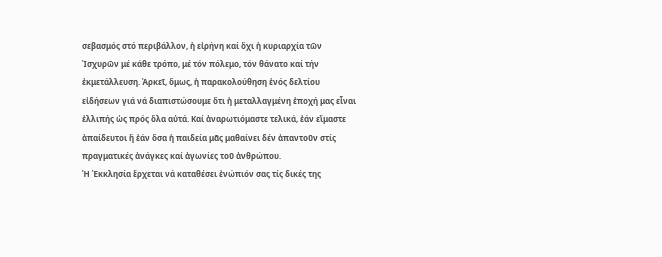σεβασμός στό περιβάλλον, ἡ εἰρήνη καί ὄχι ἡ κυριαρχία τῶν Ἰσχυρῶν μέ κάθε τρόπο, μέ τόν πόλεμο, τόν θάνατο καί τήν ἐκμετάλλευση. Ἀρκεῖ, ὅμως, ἡ παρακολούθηση ἑνός δελτίου εἰδήσεων γιά νά διαπιστώσουμε ὅτι ἡ μεταλλαγμένη ἐποχή μας εἶναι ἐλλιπής ὡς πρός ὅλα αὐτά. Καί ἀναρωτιόμαστε τελικά, ἐάν εἴμαστε ἀπαίδευτοι ἤ ἐάν ὅσα ἡ παιδεία μᾶς μαθαίνει δέν ἀπαντοῦν στίς πραγματικές ἀνάγκες καί ἀγωνίες τοῦ ἀνθρώπου.
Ἡ Ἐκκλησία ἔρχεται νά καταθέσει ἐνώπιόν σας τίς δικές της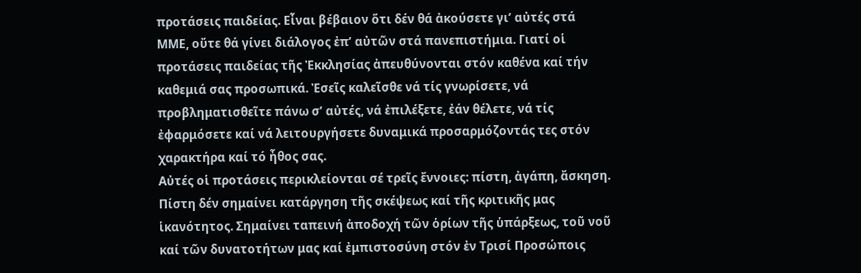προτάσεις παιδείας. Εἶναι βέβαιον ὅτι δέν θά ἀκούσετε γι’ αὐτές στά ΜΜΕ, οὔτε θά γίνει διάλογος ἐπ’ αὐτῶν στά πανεπιστήμια. Γιατί οἱ προτάσεις παιδείας τῆς Ἐκκλησίας ἀπευθύνονται στόν καθένα καί τήν καθεμιά σας προσωπικά. Ἐσεῖς καλεῖσθε νά τίς γνωρίσετε, νά προβληματισθεῖτε πάνω σ’ αὐτές, νά ἐπιλέξετε, ἐάν θέλετε, νά τίς ἐφαρμόσετε καί νά λειτουργήσετε δυναμικά προσαρμόζοντάς τες στόν χαρακτήρα καί τό ἦθος σας.
Αὐτές οἱ προτάσεις περικλείονται σέ τρεῖς ἔννοιες: πίστη, ἀγάπη, ἄσκηση.
Πίστη δέν σημαίνει κατάργηση τῆς σκέψεως καί τῆς κριτικῆς μας ἱκανότητος. Σημαίνει ταπεινή ἀποδοχή τῶν ὁρίων τῆς ὑπάρξεως, τοῦ νοῦ καί τῶν δυνατοτήτων μας καί ἐμπιστοσύνη στόν ἐν Τρισί Προσώποις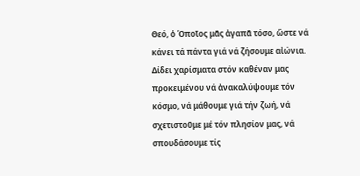Θεό, ὁ Ὁποῖος μᾶς ἀγαπᾶ τόσο, ὥστε νά κάνει τά πάντα γιά νά ζήσουμε αἰώνια. Δίδει χαρίσματα στόν καθέναν μας προκειμένου νά ἀνακαλύψουμε τόν κόσμο, νά μάθουμε γιά τήν ζωή, νά σχετιστοῦμε μέ τόν πλησίον μας, νά σπουδάσουμε τίς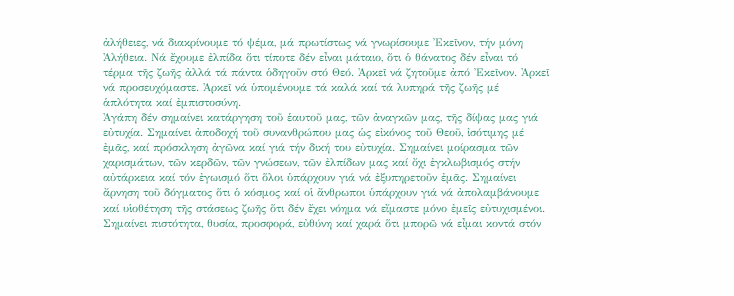ἀλήθειες, νά διακρίνουμε τό ψέμα, μά πρωτίστως νά γνωρίσουμε Ἐκεῖνον, τήν μόνη Ἀλήθεια. Νά ἔχουμε ἐλπίδα ὅτι τίποτε δέν εἶναι μάταιο, ὅτι ὁ θάνατος δέν εἶναι τό τέρμα τῆς ζωῆς ἀλλά τά πάντα ὁδηγοῦν στό Θεό. Ἀρκεῖ νά ζητοῦμε ἀπό Ἐκεῖνον. Ἀρκεῖ νά προσευχόμαστε. Ἀρκεῖ νά ὑπομένουμε τά καλά καί τά λυπηρά τῆς ζωῆς μέ ἁπλότητα καί ἐμπιστοσύνη.
Ἀγάπη δέν σημαίνει κατάργηση τοῦ ἑαυτοῦ μας, τῶν ἀναγκῶν μας, τῆς δίψας μας γιά εὐτυχία. Σημαίνει ἀποδοχή τοῦ συνανθρώπου μας ὡς εἰκόνος τοῦ Θεοῦ, ἰσότιμης μέ ἐμᾶς, καί πρόσκληση ἀγῶνα καί γιά τήν δική του εὐτυχία. Σημαίνει μοίρασμα τῶν χαρισμάτων, τῶν κερδῶν, τῶν γνώσεων, τῶν ἐλπίδων μας καί ὄχι ἐγκλωβισμός στήν αὐτάρκεια καί τόν ἐγωισμό ὅτι ὅλοι ὑπάρχουν γιά νά ἐξυπηρετοῦν ἐμᾶς. Σημαίνει ἄρνηση τοῦ δόγματος ὅτι ὁ κόσμος καί οἱ ἄνθρωποι ὑπάρχουν γιά νά ἀπολαμβάνουμε καί υἱοθέτηση τῆς στάσεως ζωῆς ὅτι δέν ἔχει νόημα νά εἴμαστε μόνο ἐμεῖς εὐτυχισμένοι. Σημαίνει πιστότητα, θυσία, προσφορά, εὐθύνη καί χαρά ὅτι μπορῶ νά εἶμαι κοντά στόν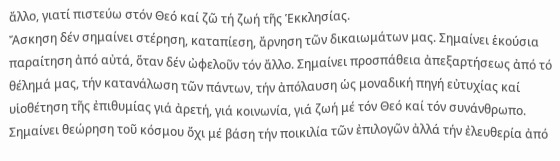ἄλλο, γιατί πιστεύω στόν Θεό καί ζῶ τή ζωή τῆς Ἑκκλησίας.
Ἄσκηση δέν σημαίνει στέρηση, καταπίεση, ἄρνηση τῶν δικαιωμάτων μας. Σημαίνει ἑκούσια παραίτηση ἀπό αὐτά, ὅταν δέν ὠφελοῦν τόν ἄλλο. Σημαίνει προσπάθεια ἀπεξαρτήσεως ἀπό τό θέλημά μας, τήν κατανάλωση τῶν πάντων, τήν ἀπόλαυση ὡς μοναδική πηγή εὐτυχίας καί υἱοθέτηση τῆς ἐπιθυμίας γιά ἀρετή, γιά κοινωνία, γιά ζωή μέ τόν Θεό καί τόν συνάνθρωπο. Σημαίνει θεώρηση τοῦ κόσμου ὄχι μέ βάση τήν ποικιλία τῶν ἐπιλογῶν ἀλλά τήν ἐλευθερία ἀπό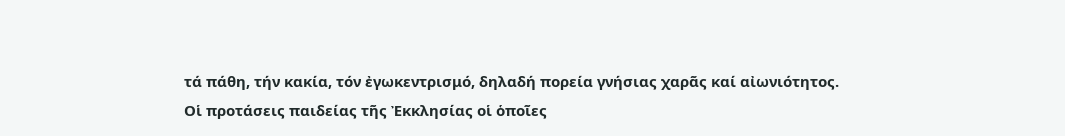τά πάθη, τήν κακία, τόν ἐγωκεντρισμό, δηλαδή πορεία γνήσιας χαρᾶς καί αἰωνιότητος.
Οἱ προτάσεις παιδείας τῆς Ἐκκλησίας οἱ ὁποῖες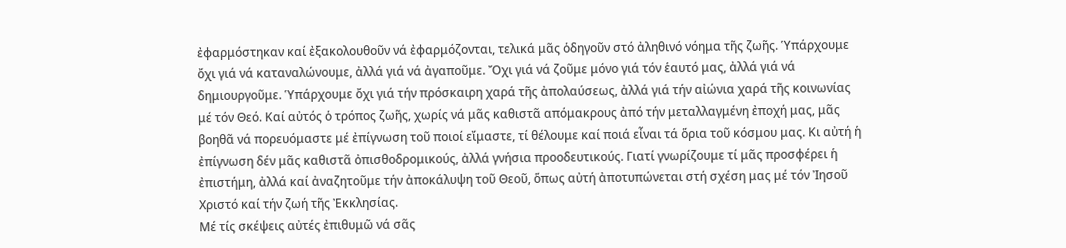ἐφαρμόστηκαν καί ἐξακολουθοῦν νά ἐφαρμόζονται, τελικά μᾶς ὁδηγοῦν στό ἀληθινό νόημα τῆς ζωῆς. Ὑπάρχουμε ὄχι γιά νά καταναλώνουμε, ἀλλά γιά νά ἀγαποῦμε. Ὄχι γιά νά ζοῦμε μόνο γιά τόν ἑαυτό μας, ἀλλά γιά νά δημιουργοῦμε. Ὑπάρχουμε ὄχι γιά τήν πρόσκαιρη χαρά τῆς ἀπολαύσεως, ἀλλά γιά τήν αἰώνια χαρά τῆς κοινωνίας μέ τόν Θεό. Καί αὐτός ὁ τρόπος ζωῆς, χωρίς νά μᾶς καθιστᾶ απόμακρους ἀπό τήν μεταλλαγμένη ἐποχή μας, μᾶς βοηθᾶ νά πορευόμαστε μέ ἐπίγνωση τοῦ ποιοί εἴμαστε, τί θέλουμε καί ποιά εἶναι τά ὅρια τοῦ κόσμου μας. Κι αὐτή ἡ ἐπίγνωση δέν μᾶς καθιστᾶ ὀπισθοδρομικούς, ἀλλά γνήσια προοδευτικούς. Γιατί γνωρίζουμε τί μᾶς προσφέρει ἡ ἐπιστήμη, ἀλλά καί ἀναζητοῦμε τήν ἀποκάλυψη τοῦ Θεοῦ, ὅπως αὐτή ἀποτυπώνεται στή σχέση μας μέ τόν Ἰησοῦ Χριστό καί τήν ζωή τῆς Ἐκκλησίας.
Μέ τίς σκέψεις αὐτές ἐπιθυμῶ νά σᾶς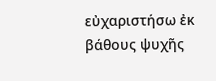εὐχαριστήσω ἐκ βάθους ψυχῆς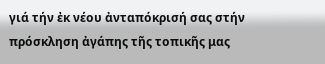γιά τήν ἐκ νέου ἀνταπόκρισή σας στήν πρόσκληση ἀγάπης τῆς τοπικῆς μας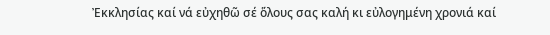Ἐκκλησίας καί νά εὐχηθῶ σέ ὅλους σας καλή κι εὐλογημένη χρονιά καί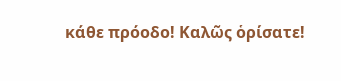κάθε πρόοδο! Καλῶς ὁρίσατε!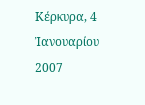Κέρκυρα, 4 Ἰανουαρίου 2007